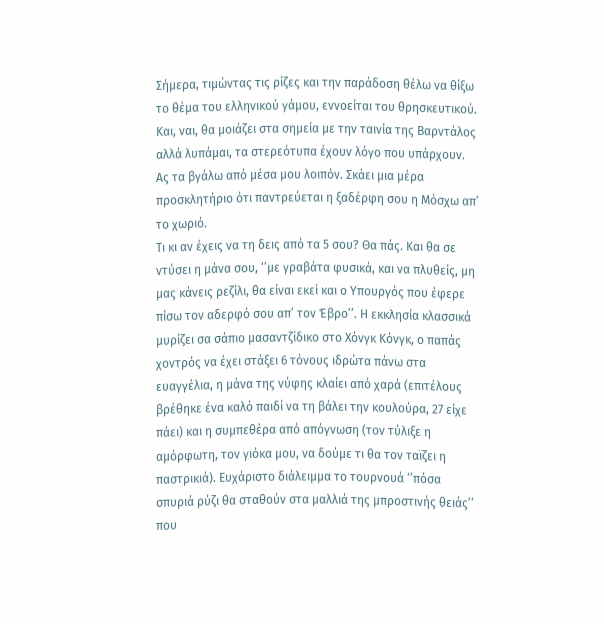Σήμερα, τιμώντας τις ρίζες και την παράδοση θέλω να θίξω το θέμα του ελληνικού γάμου, εννοείται του θρησκευτικού. Και, ναι, θα μοιάζει στα σημεία με την ταινία της Βαρντάλος αλλά λυπάμαι, τα στερεότυπα έχουν λόγο που υπάρχουν. Ας τα βγάλω από μέσα μου λοιπόν. Σκάει μια μέρα προσκλητήριο ότι παντρεύεται η ξαδέρφη σου η Μόσχω απ’ το χωριό.
Τι κι αν έχεις να τη δεις από τα 5 σου? Θα πάς. Και θα σε ντύσει η μάνα σου, ‘’με γραβάτα φυσικά, και να πλυθείς, μη μας κάνεις ρεζίλι, θα είναι εκεί και ο Υπουργός που έφερε πίσω τον αδερφό σου απ’ τον Έβρο’’. Η εκκλησία κλασσικά μυρίζει σα σάπιο μασαντζίδικο στο Χόνγκ Κόνγκ, ο παπάς χοντρός να έχει στάξει 6 τόνους ιδρώτα πάνω στα ευαγγέλια, η μάνα της νύφης κλαίει από χαρά (επιτέλους βρέθηκε ένα καλό παιδί να τη βάλει την κουλούρα, 27 είχε πάει) και η συμπεθέρα από απόγνωση (τον τύλιξε η αμόρφωτη, τον γιόκα μου, να δούμε τι θα τον ταϊζει η παστρικιά). Ευχάριστο διάλειμμα το τουρνουά ‘’πόσα σπυριά ρύζι θα σταθούν στα μαλλιά της μπροστινής θειάς’’ που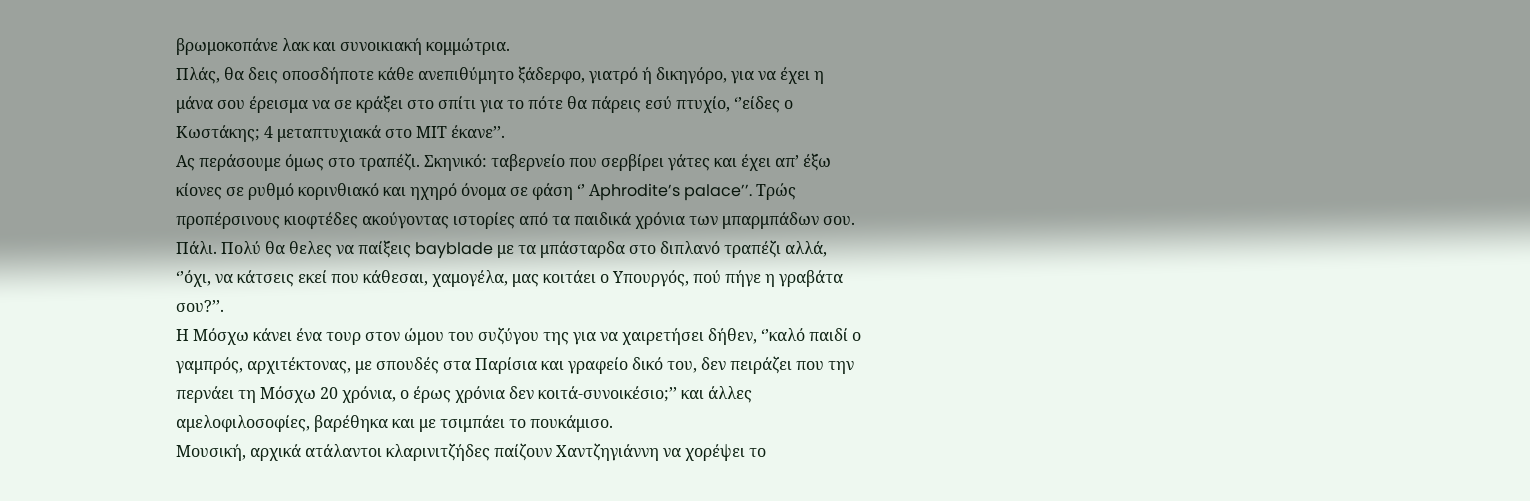βρωμοκοπάνε λακ και συνοικιακή κομμώτρια.
Πλάς, θα δεις οποσδήποτε κάθε ανεπιθύμητο ξάδερφο, γιατρό ή δικηγόρο, για να έχει η μάνα σου έρεισμα να σε κράξει στο σπίτι για το πότε θα πάρεις εσύ πτυχίο, ‘’είδες ο Κωστάκης; 4 μεταπτυχιακά στο ΜΙΤ έκανε’’.
Ας περάσουμε όμως στο τραπέζι. Σκηνικό: ταβερνείο που σερβίρει γάτες και έχει απ’ έξω κίονες σε ρυθμό κορινθιακό και ηχηρό όνομα σε φάση ‘’ Αphrodite’s palace’’. Τρώς προπέρσινους κιοφτέδες ακούγοντας ιστορίες από τα παιδικά χρόνια των μπαρμπάδων σου. Πάλι. Πολύ θα θελες να παίξεις bayblade με τα μπάσταρδα στο διπλανό τραπέζι αλλά, ‘’όχι, να κάτσεις εκεί που κάθεσαι, χαμογέλα, μας κοιτάει ο Υπουργός, πού πήγε η γραβάτα σου?’’.
Η Μόσχω κάνει ένα τουρ στον ώμου του συζύγου της για να χαιρετήσει δήθεν, ‘’καλό παιδί ο γαμπρός, αρχιτέκτονας, με σπουδές στα Παρίσια και γραφείο δικό του, δεν πειράζει που την περνάει τη Μόσχω 20 χρόνια, ο έρως χρόνια δεν κοιτά-συνοικέσιο;’’ και άλλες αμελοφιλοσοφίες, βαρέθηκα και με τσιμπάει το πουκάμισο.
Μουσική, αρχικά ατάλαντοι κλαρινιτζήδες παίζουν Χαντζηγιάννη να χορέψει το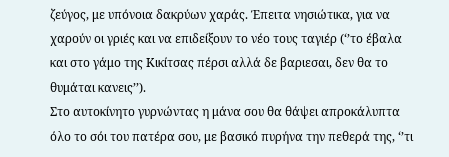ζεύγος, με υπόνοια δακρύων χαράς. Έπειτα νησιώτικα, για να χαρούν οι γριές και να επιδείξουν το νέο τους ταγιέρ (‘’το έβαλα και στο γάμο της Κικίτσας πέρσι αλλά δε βαριεσαι, δεν θα το θυμάται κανεις’’).
Στο αυτοκίνητο γυρνώντας η μάνα σου θα θάψει απροκάλυπτα όλο το σόι του πατέρα σου, με βασικό πυρήνα την πεθερά της, ‘’τι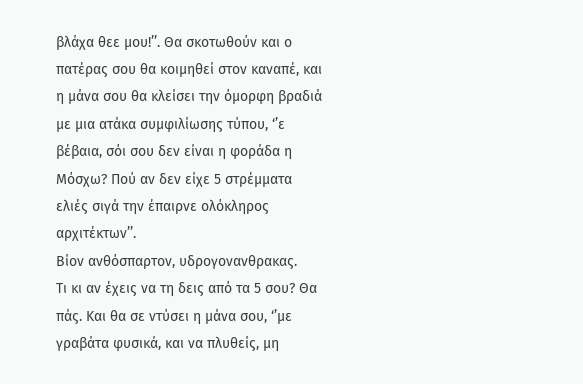βλάχα θεε μου!’’. Θα σκοτωθούν και ο πατέρας σου θα κοιμηθεί στον καναπέ, και η μάνα σου θα κλείσει την όμορφη βραδιά με μια ατάκα συμφιλίωσης τύπου, ‘’ε βέβαια, σόι σου δεν είναι η φοράδα η Μόσχω? Πού αν δεν είχε 5 στρέμματα ελιές σιγά την έπαιρνε ολόκληρος αρχιτέκτων’’.
Βίον ανθόσπαρτον, υδρογονανθρακας.
Τι κι αν έχεις να τη δεις από τα 5 σου? Θα πάς. Και θα σε ντύσει η μάνα σου, ‘’με γραβάτα φυσικά, και να πλυθείς, μη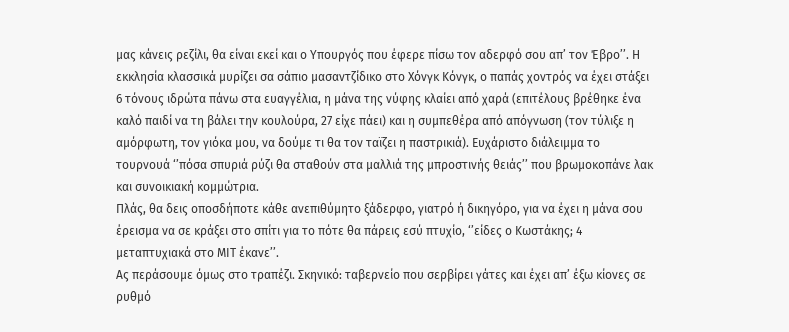μας κάνεις ρεζίλι, θα είναι εκεί και ο Υπουργός που έφερε πίσω τον αδερφό σου απ’ τον Έβρο’’. Η εκκλησία κλασσικά μυρίζει σα σάπιο μασαντζίδικο στο Χόνγκ Κόνγκ, ο παπάς χοντρός να έχει στάξει 6 τόνους ιδρώτα πάνω στα ευαγγέλια, η μάνα της νύφης κλαίει από χαρά (επιτέλους βρέθηκε ένα καλό παιδί να τη βάλει την κουλούρα, 27 είχε πάει) και η συμπεθέρα από απόγνωση (τον τύλιξε η αμόρφωτη, τον γιόκα μου, να δούμε τι θα τον ταϊζει η παστρικιά). Ευχάριστο διάλειμμα το τουρνουά ‘’πόσα σπυριά ρύζι θα σταθούν στα μαλλιά της μπροστινής θειάς’’ που βρωμοκοπάνε λακ και συνοικιακή κομμώτρια.
Πλάς, θα δεις οποσδήποτε κάθε ανεπιθύμητο ξάδερφο, γιατρό ή δικηγόρο, για να έχει η μάνα σου έρεισμα να σε κράξει στο σπίτι για το πότε θα πάρεις εσύ πτυχίο, ‘’είδες ο Κωστάκης; 4 μεταπτυχιακά στο ΜΙΤ έκανε’’.
Ας περάσουμε όμως στο τραπέζι. Σκηνικό: ταβερνείο που σερβίρει γάτες και έχει απ’ έξω κίονες σε ρυθμό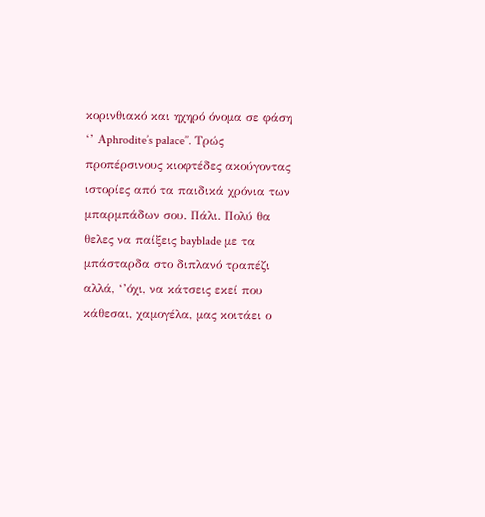κορινθιακό και ηχηρό όνομα σε φάση ‘’ Αphrodite’s palace’’. Τρώς προπέρσινους κιοφτέδες ακούγοντας ιστορίες από τα παιδικά χρόνια των μπαρμπάδων σου. Πάλι. Πολύ θα θελες να παίξεις bayblade με τα μπάσταρδα στο διπλανό τραπέζι αλλά, ‘’όχι, να κάτσεις εκεί που κάθεσαι, χαμογέλα, μας κοιτάει ο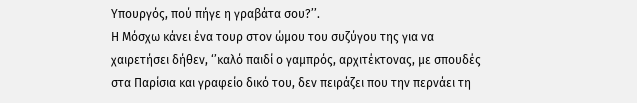Υπουργός, πού πήγε η γραβάτα σου?’’.
Η Μόσχω κάνει ένα τουρ στον ώμου του συζύγου της για να χαιρετήσει δήθεν, ‘’καλό παιδί ο γαμπρός, αρχιτέκτονας, με σπουδές στα Παρίσια και γραφείο δικό του, δεν πειράζει που την περνάει τη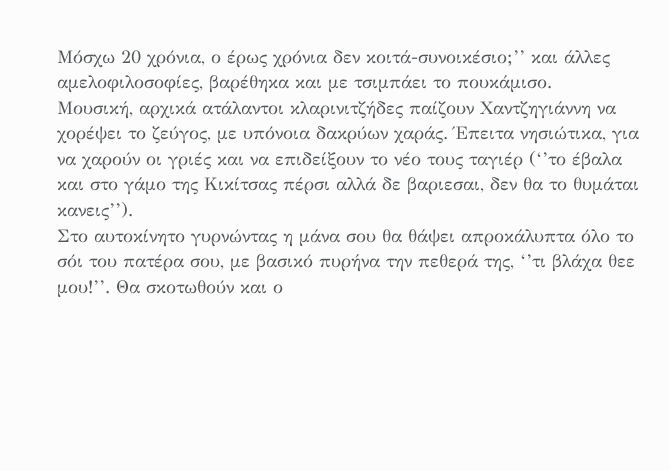Μόσχω 20 χρόνια, ο έρως χρόνια δεν κοιτά-συνοικέσιο;’’ και άλλες αμελοφιλοσοφίες, βαρέθηκα και με τσιμπάει το πουκάμισο.
Μουσική, αρχικά ατάλαντοι κλαρινιτζήδες παίζουν Χαντζηγιάννη να χορέψει το ζεύγος, με υπόνοια δακρύων χαράς. Έπειτα νησιώτικα, για να χαρούν οι γριές και να επιδείξουν το νέο τους ταγιέρ (‘’το έβαλα και στο γάμο της Κικίτσας πέρσι αλλά δε βαριεσαι, δεν θα το θυμάται κανεις’’).
Στο αυτοκίνητο γυρνώντας η μάνα σου θα θάψει απροκάλυπτα όλο το σόι του πατέρα σου, με βασικό πυρήνα την πεθερά της, ‘’τι βλάχα θεε μου!’’. Θα σκοτωθούν και ο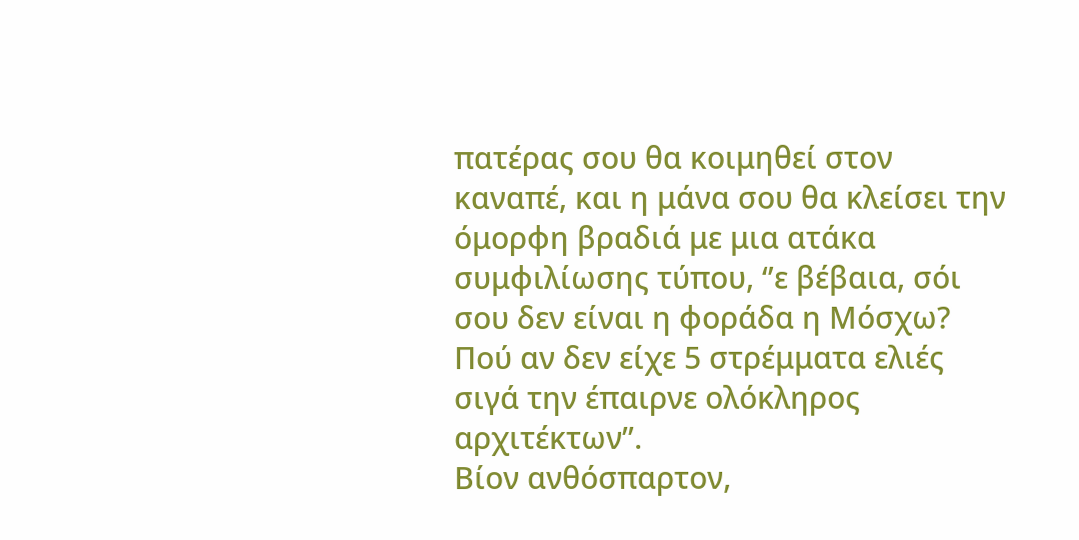πατέρας σου θα κοιμηθεί στον καναπέ, και η μάνα σου θα κλείσει την όμορφη βραδιά με μια ατάκα συμφιλίωσης τύπου, ‘’ε βέβαια, σόι σου δεν είναι η φοράδα η Μόσχω? Πού αν δεν είχε 5 στρέμματα ελιές σιγά την έπαιρνε ολόκληρος αρχιτέκτων’’.
Βίον ανθόσπαρτον,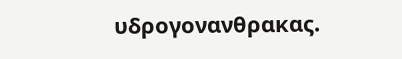υδρογονανθρακας.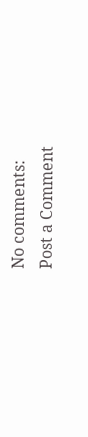No comments:
Post a Comment